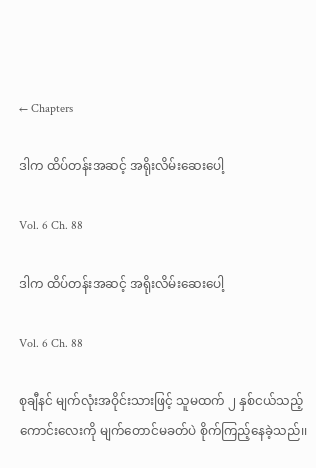← Chapters

ဒါက ထိပ်တန်းအဆင့် အရိုးလိမ်းဆေးပေါ့

Vol. 6 Ch. 88

ဒါက ထိပ်တန်းအဆင့် အရိုးလိမ်းဆေးပေါ့

Vol. 6 Ch. 88

စုချီနင် မျက်လုံးအဝိုင်းသားဖြင့် သူမထက် ၂ နှစ်ငယ်သည့်ကောင်းလေးကို မျက်တောင်မခတ်ပဲ စိုက်ကြည့်နေခဲ့သည်၊၊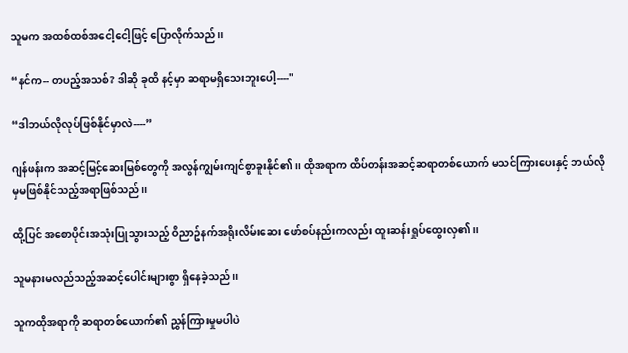သူမက အထစ်ထစ်အငေါ့ငေါ့ဖြင့် ပြောလိုက်သည်၊၊

“နင်က-- တပည့်အသစ်? ဒါဆို ခုထိ နင့်မှာ ဆရာမရှိသေးဘူးပေါ့----"

“ဒါဘယ်လိုလုပ်ဖြစ်နိုင်မှာလဲ----”

ဂျန်ဖန်းက အဆင့်မြင့်ဆေးမြစ်တွေကို အလွန်ကျွမ်းကျင်စွာခူးနိုင်၏၊၊ ထိုအရာက ထိပ်တန်းအဆင့်ဆရာတစ်ယောက် မသင်ကြားပေးနှင့် ဘယ်လိုမှမဖြစ်နိုင်သည့်အရာဖြစ်သည်၊၊

ထို့ပြင် အစောပိုင်းအသုံးပြုသွားသည့် ဝိညာဥ်နက်အရိုးလိမ်းဆေး ဖော်စပ်နည်းကလည်း ထူးဆန်းရှုပ်ထွေးလှ၏၊၊

သူမနားမလည်သည့်အဆင့်ပေါင်းများစွာ ရှိနေခဲ့သည်၊၊

သူကထိုအရာကို ဆရာတစ်ယောက်၏ ညွှန်ကြားမှုမပါပဲ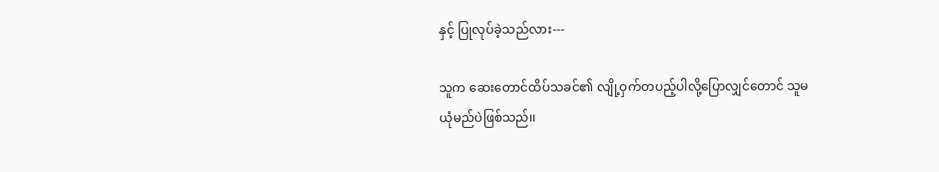နှင့် ပြုလုပ်ခဲ့သည်လား---

သူက ဆေးတောင်ထိပ်သခင်၏ လျို့ဝှက်တပည့်ပါလို့ပြောလျှင်တောင် သူမယုံမည်ပဲဖြစ်သည်၊၊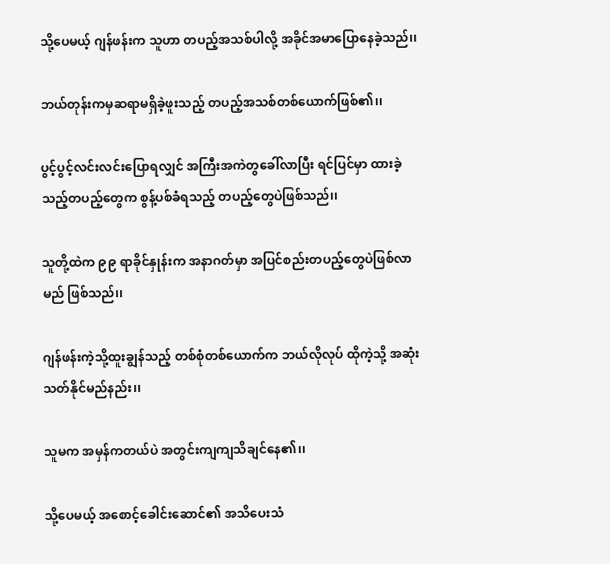သို့ပေမယ့် ဂျန်ဖန်းက သူဟာ တပည့်အသစ်ပါလို့ အခိုင်အမာပြောနေခဲ့သည်၊၊

ဘယ်တုန်းကမှဆရာမရှိခဲ့ဖူးသည့် တပည့်အသစ်တစ်ယောက်ဖြစ်၏၊၊

ပွင့်ပွင့်လင်းလင်းပြောရလျှင် အကြီးအကဲတွခေါ်လာပြီး ရင်ပြင်မှာ ထားခဲ့သည့်တပည့်တွေက စွန့်ပစ်ခံရသည့် တပည့်တွေပဲဖြစ်သည်၊၊

သူတို့ထဲက ၉၉ ရာခိုင်နှုန်းက အနာဂတ်မှာ အပြင်စည်းတပည့်တွေပဲဖြစ်လာမည် ဖြစ်သည်၊၊

ဂျန်ဖန်းကဲ့သို့ထူးချွန်သည့် တစ်စုံတစ်ယောက်က ဘယ်လိုလုပ် ထိုကဲ့သို့ အဆုံးသတ်နိုင်မည်နည်း၊၊

သူမက အမှန်ကတယ်ပဲ အတွင်းကျကျသိချင်နေ၏၊၊

သို့ပေမယ့် အစောင့်ခေါင်းဆောင်၏ အသိပေးသံ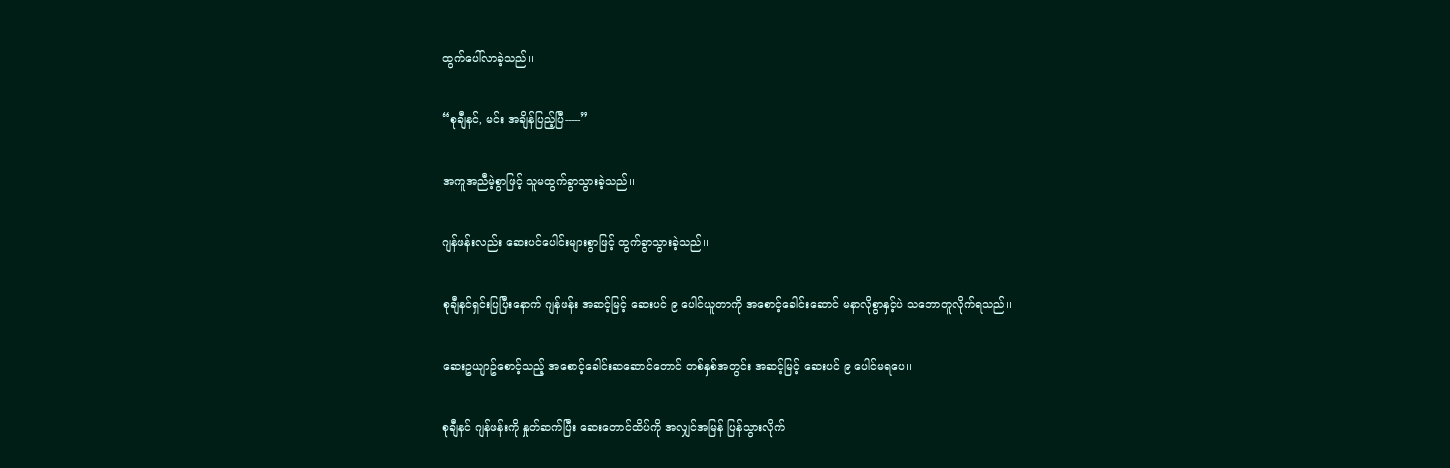ထွက်ပေါ်လာခဲ့သည်၊၊

“စုချီနင်, မင်း အချိန်ပြည့်ပြီ-----”

အကူအညီမဲ့စွာဖြင့် သူမထွက်ခွာသွားခဲ့သည်၊၊

ဂျန်ဖန်းလည်း ဆေးပင်ပေါင်းများစွာဖြင့် ထွက်ခွာသွားခဲ့သည်၊၊

စုချီနင်ရှင်းပြပြီးနောက် ဂျန်ဖန်း အဆင့်မြင့် ဆေးပင် ၉ ပေါင်ယူတာကို အစောင့်ခေါင်းဆောင် မနာလိုစွာနှင့်ပဲ သဘောတူလိုက်ရသည်၊၊

ဆေးဥယျာဥ်စောင့်သည့် အစောင့်ခေါင်းဆဆောင်တောင် တစ်နှစ်အတွင်း အဆင့်မြင့် ဆေးပင် ၉ ပေါင်မရပေ၊၊

စုချီနင် ဂျန်ဖန်းကို နှုတ်ဆက်ပြီး ဆေးတောင်ထိပ်ကို အလျှင်အမြန် ပြန်သွားလိုက်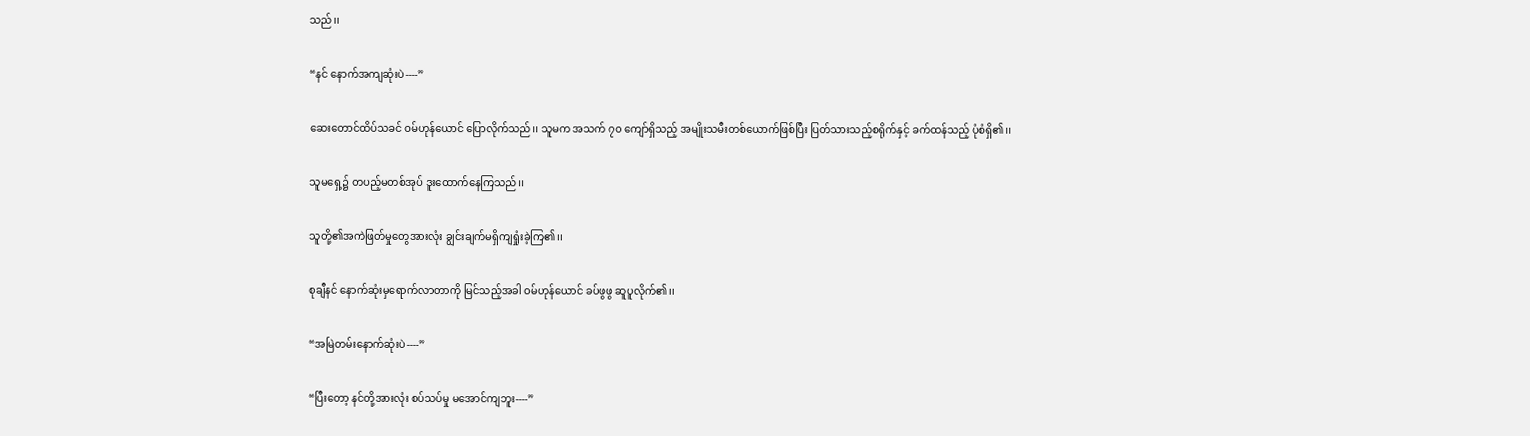သည်၊၊

“နင် နောက်အကျဆုံးပဲ----”

ဆေးတောင်ထိပ်သခင် ဝမ်ဟုန်ယောင် ပြောလိုက်သည်၊၊ သူမက အသက် ၇၀ ကျော်ရှိသည့် အမျိုးသမီးတစ်ယောက်ဖြစ်ပြီး ပြတ်သားသည့်စရိုက်နှင့် ခက်ထန်သည့် ပုံစံရှိ၏၊၊

သူမရှေ့၌ တပည့်မတစ်အုပ် ဒူးထောက်နေကြသည်၊၊

သူတို့၏အကဲဖြတ်မှုတွေအားလုံး ချွင်းချက်မရှိကျရှုံးခဲ့ကြ၏၊၊

စုချီနင် နောက်ဆုံးမှရောက်လာတာကို မြင်သည့်အခါ ဝမ်ဟုန်ယောင် ခပ်ဖွဖွ ဆူပူလိုက်၏၊၊

“အမြဲတမ်းနောက်ဆုံးပဲ----”

“ပြီးတော့ နင်တို့အားလုံး စပ်သပ်မှု မအောင်ကျဘူး----”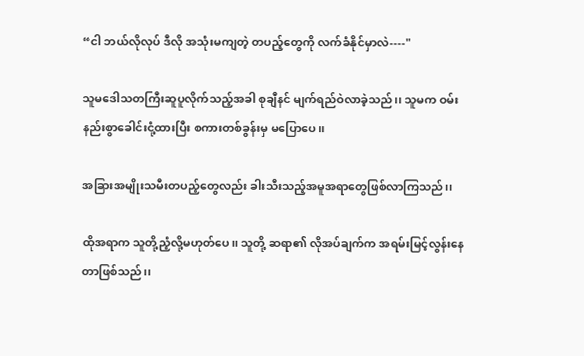“ငါ ဘယ်လိုလုပ် ဒီလို အသုံးမကျတဲ့ တပည့်တွေကို လက်ခံနိုင်မှာလဲ----"

သူမဒေါသတကြီးဆူပူလိုက်သည့်အခါ စုချီနင် မျက်ရည်ဝဲလာခဲ့သည်၊၊ သူမက ဝမ်းနည်းစွာခေါင်းငုံ့ထားပြီး စကားတစ်ခွန်းမှ မပြောပေ၊၊

အခြားအမျိုးသမီးတပည့်တွေလည်း ခါးသီးသည့်အမူအရာတွေဖြစ်လာကြသည်၊၊

ထိုအရာက သူတို့ညံ့လို့မဟုတ်ပေ၊၊ သူတို့ ဆရာ၏ လိုအပ်ချက်က အရမ်းမြင့်လွန်းနေတာဖြစ်သည်၊၊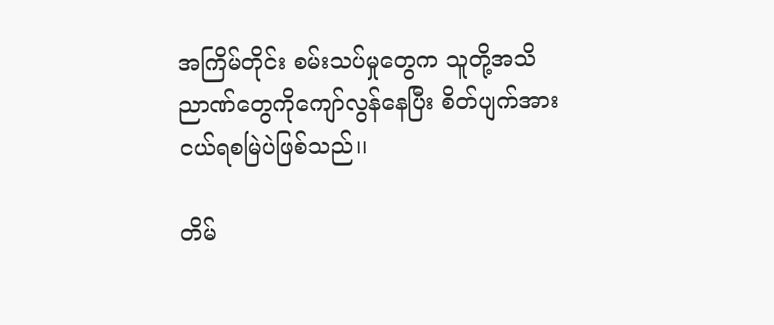အကြိမ်တိုင်း စမ်းသပ်မှုတွေက သူတို့အသိညာဏ်တွေကိုကျော်လွန်နေပြီး စိတ်ပျက်အားငယ်ရစမြဲပဲဖြစ်သည်၊၊

တိမ်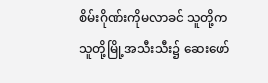စိမ်းဂိုဏ်းကိုမလာခင် သူတို့က သူတို့မြို့အသီးသီး၌ ဆေးဖော်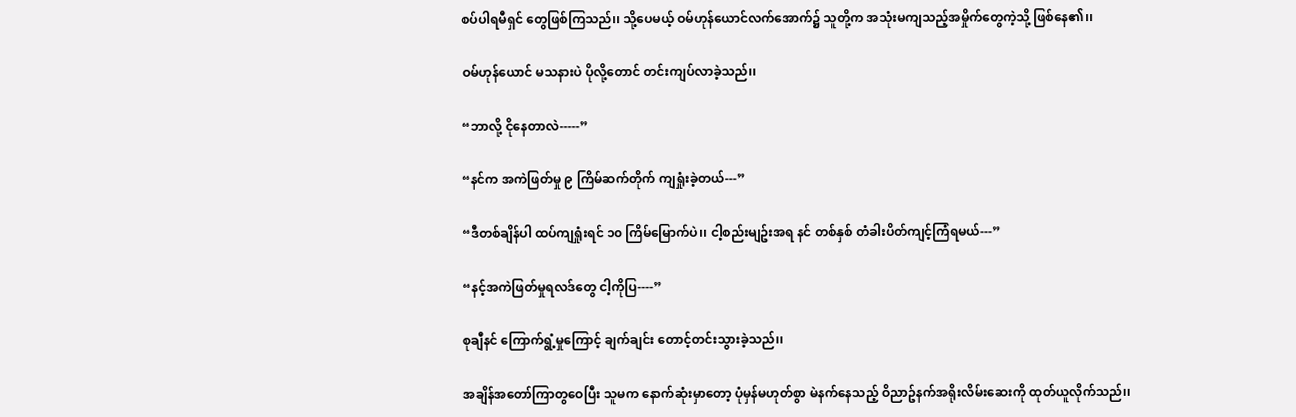စပ်ပါရမီရှင် တွေဖြစ်ကြသည်၊၊ သို့ပေမယ့် ဝမ်ဟုန်ယောင်လက်အောက်၌ သူတို့က အသုံးမကျသည့်အမှိုက်တွေကဲ့သို့ ဖြစ်နေ၏၊၊

ဝမ်ဟုန်ယောင် မသနားပဲ ပိုလို့တောင် တင်းကျပ်လာခဲ့သည်၊၊

“ဘာလို့ ငိုနေတာလဲ-----”

“နင်က အကဲဖြတ်မှု ၉ ကြိမ်ဆက်တိုက် ကျရှုံးခဲ့တယ်---”

“ဒီတစ်ချိန်ပါ ထပ်ကျရှုံးရင် ၁၀ ကြိမ်မြောက်ပဲ၊၊ ငါ့စည်းမျဥ်းအရ နင် တစ်နှစ် တံခါးပိတ်ကျင့်ကြံရမယ်---”

“နင့်အကဲဖြတ်မှုရလဒ်တွေ ငါ့ကိုပြ----”

စုချီနင် ကြောက်ရွံ့မှုကြောင့် ချက်ချင်း တောင့်တင်းသွားခဲ့သည်၊၊

အချိန်အတော်ကြာတွဝေပြီး သူမက နောက်ဆုံးမှာတော့ ပုံမှန်မဟုတ်စွာ မဲနက်နေသည့် ဝိညာဥ်နက်အရိုးလိမ်းဆေးကို ထုတ်ယူလိုက်သည်၊၊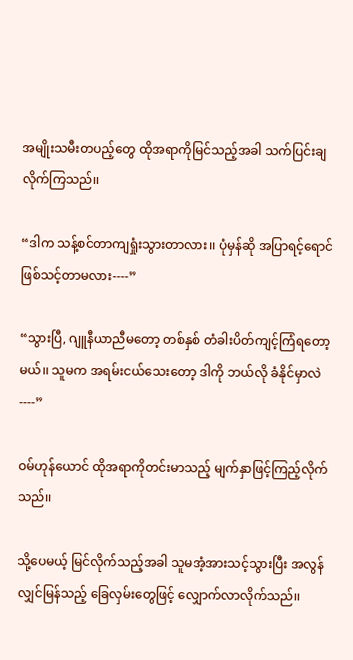အမျိုးသမီးတပည့်တွေ ထိုအရာကိုမြင်သည့်အခါ သက်ပြင်းချလိုက်ကြသည်၊၊

“ဒါက သန့်စင်တာကျရှုံးသွားတာလား၊၊ ပုံမှန်ဆို အပြာရင့်ရောင်ဖြစ်သင့်တာမလား----”

“သွားပြီ, ဂျူနီယာညီမတော့ တစ်နှစ် တံခါးပိတ်ကျင့်ကြံရတော့မယ်၊၊ သူမက အရမ်းငယ်သေးတော့ ဒါကို ဘယ်လို ခံနိုင်မှာလဲ----”

ဝမ်ဟုန်ယောင် ထိုအရာကိုတင်းမာသည့် မျက်နှာဖြင့်ကြည့်လိုက်သည်၊၊

သို့ပေမယ့် မြင်လိုက်သည့်အခါ သူမအံ့အားသင့်သွားပြီး အလွန်လျှင်မြန်သည့် ခြေလှမ်းတွေဖြင့် လျှောက်လာလိုက်သည်၊၊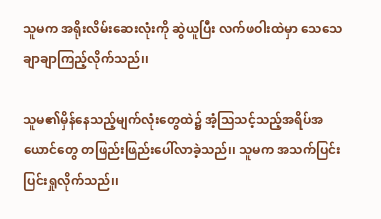သူမက အရိုးလိမ်းဆေးလုံးကို ဆွဲယူပြီး လက်ဖဝါးထဲမှာ သေသေချာချာကြည့်လိုက်သည်၊၊

သူမ၏မှိန်နေသည့်မျက်လုံးတွေထဲ၌ အံ့သြသင့်သည့်အရိပ်အယောင်တွေ တဖြည်းဖြည်းပေါ်လာခဲ့သည်၊၊ သူမက အသက်ပြင်းပြင်းရှုလိုက်သည်၊၊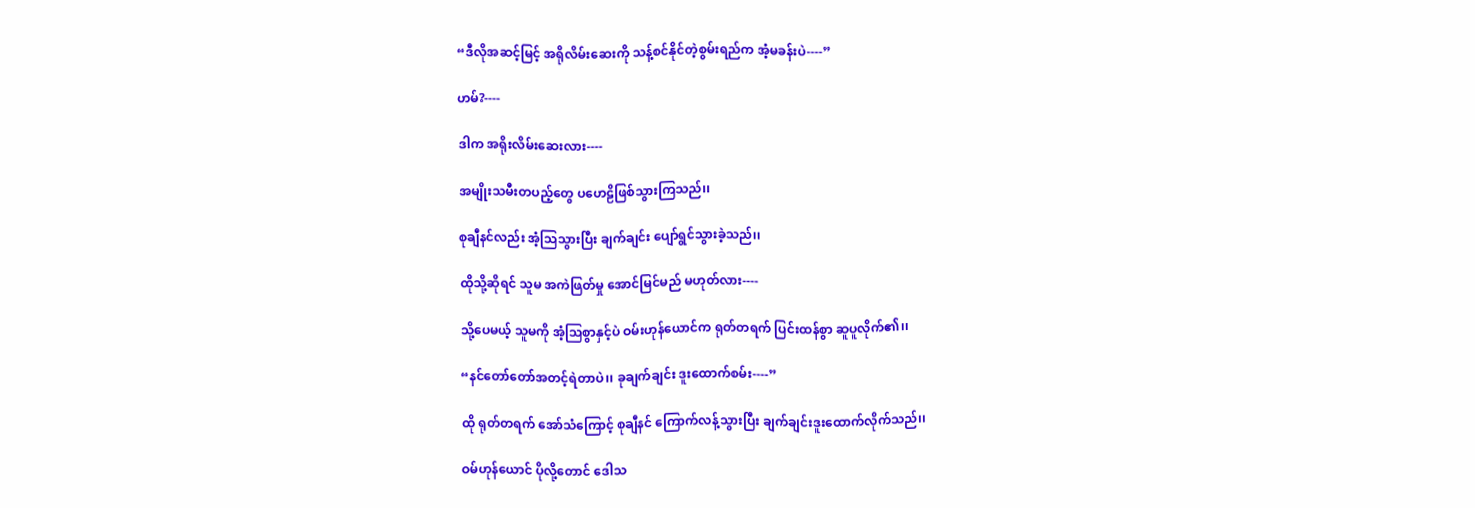“ဒီလိုအဆင့်မြင့် အရိုလိမ်းဆေးကို သန့်စင်နိုင်တဲ့စွမ်းရည်က အံ့မခန်းပဲ----”

ဟမ်?----

ဒါက အရိုးလိမ်းဆေးလား----

အမျိုးသမီးတပည့်တွေ ပဟေဠိဖြစ်သွားကြသည်၊၊

စုချီနင်လည်း အံ့သြသွားပြီး ချက်ချင်း ပျော်ရွင်သွားခဲ့သည်၊၊

ထိုသို့ဆိုရင် သူမ အကဲဖြတ်မှု အောင်မြင်မည် မဟုတ်လား----

သို့ပေမယ့် သူမကို အံ့သြစွာနှင့်ပဲ ဝမ်းဟုန်ယောင်က ရုတ်တရက် ပြင်းထန်စွာ ဆူပူလိုက်၏၊၊

“နင်တော်တော်အတင့်ရဲတာပဲ၊၊ ခုချက်ချင်း ဒူးထောက်စမ်း----”

ထို ရုတ်တရက် အော်သံကြောင့် စုချီနင် ကြောက်လန့်သွားပြီး ချက်ချင်းဒူးထောက်လိုက်သည်၊၊

ဝမ်ဟုန်ယောင် ပိုလို့တောင် ဒေါသ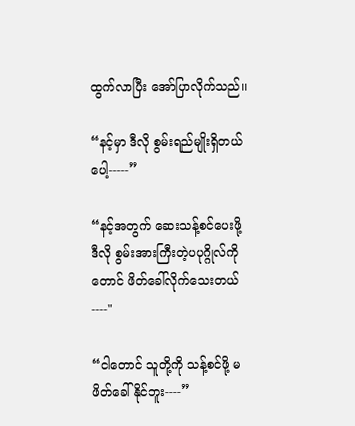ထွက်လာပြီး အော်ပြာလိုက်သည်၊၊

“နင့်မှာ ဒီလို စွမ်းရည်မျိုးရှိတယ်ပေါ့-----”

“နင့်အတွက် ဆေးသန့်စင်ပေးဖို့ ဒီလို စွမ်းအားကြီးတဲ့ပပုဂ္ဂိုလ်ကိုတောင် ဖိတ်ခေါ်လိုက်သေးတယ်----"

“ငါတောင် သူတို့ကို သန့်စင်ဖို့ မဖိတ်ခေါ်နိုင်ဘူး----”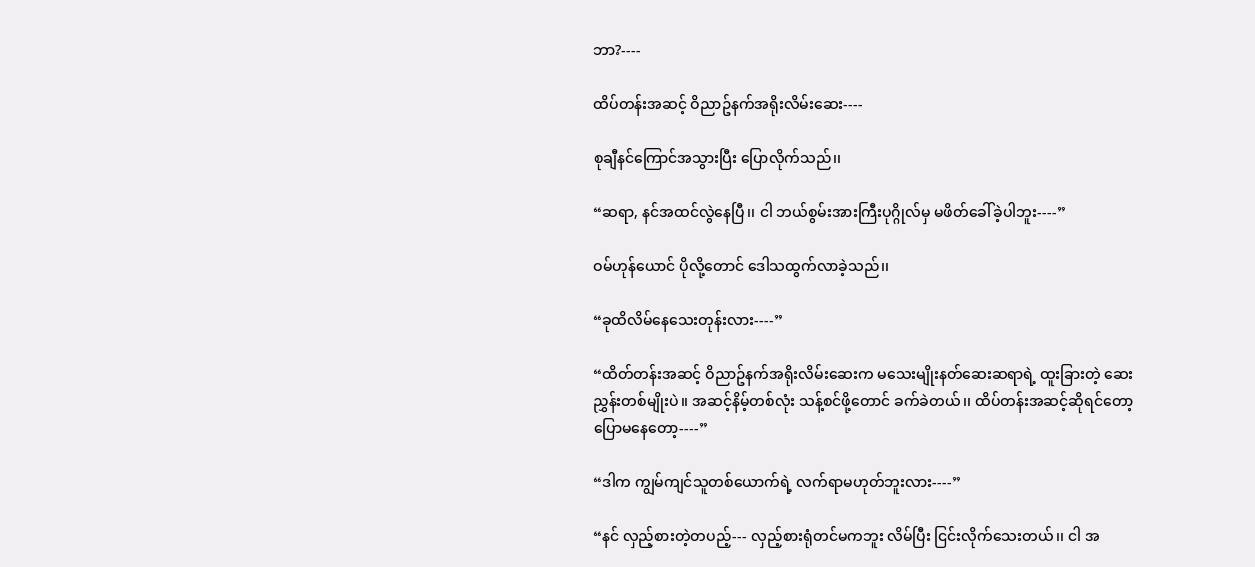ဘာ?----

ထိပ်တန်းအဆင့် ဝိညာဥ်နက်အရိုးလိမ်းဆေး----

စုချီနင်ကြောင်အသွားပြီး ပြောလိုက်သည်၊၊

“ဆရာ, နင်အထင်လွဲနေပြီ၊၊ ငါ ဘယ်စွမ်းအားကြီးပုဂ္ဂိုလ်မှ မဖိတ်ခေါ်ခဲ့ပါဘူး----”

ဝမ်ဟုန်ယောင် ပိုလို့တောင် ဒေါသထွက်လာခဲ့သည်၊၊

“ခုထိလိမ်နေသေးတုန်းလား----”

“ထိတ်တန်းအဆင့် ဝိညာဥ်နက်အရိုးလိမ်းဆေးက မသေးမျိုးနတ်ဆေးဆရာရဲ့ ထူးခြားတဲ့ ဆေးညွှန်းတစ်မျိုးပဲ၊၊ အဆင့်နိမ့်တစ်လုံး သန့်စင်ဖို့တောင် ခက်ခဲတယ်၊၊ ထိပ်တန်းအဆင့်ဆိုရင်တော့ ပြောမနေတော့----”

“ဒါက ကျွမ်ကျင်သူတစ်ယောက်ရဲ့ လက်ရာမဟုတ်ဘူးလား----”

“နင် လှည့်စားတဲ့တပည့်--- လှည့်စားရုံတင်မကဘူး လိမ်ပြီး ငြင်းလိုက်သေးတယ်၊၊ ငါ အ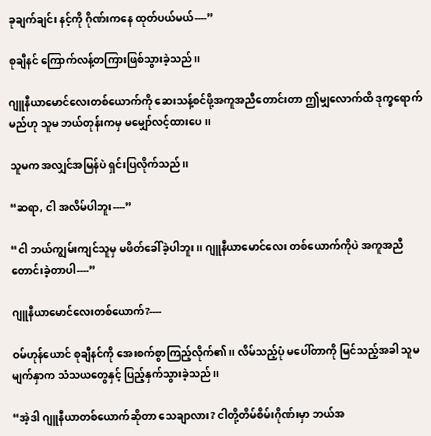ခုချက်ချင်း နင့်ကို ဂိုဏ်းကနေ ထုတ်ပယ်မယ်----”

စုချီနင် ကြောက်လန့်တကြားဖြစ်သွားခဲ့သည်၊၊

ဂျူနီယာမောင်လေးတစ်ယောက်ကို ဆေးသန့်စင်ဖို့အကူအညီတောင်းတာ ဤမျှလောက်ထိ ဒုက္ခရောက်မည်ဟု သူမ ဘယ်တုန်းကမှ မမျှော်လင့်ထားပေ၊၊

သူမက အလျှင်အမြန်ပဲ ရှင်းပြလိုက်သည်၊၊

“ဆရာ, ငါ အလိမ်ပါဘူး----”

“ငါ ဘယ်ကျွမ်းကျင်သူမှ မဖိတ်ခေါ်ခဲ့ပါဘူး၊၊ ဂျူနီယာမောင်လေး တစ်ယောက်ကိုပဲ အကူအညီတောင်းခဲ့တာပါ----”

ဂျူနီယာမောင်လေးတစ်ယောက်?----

ဝမ်ဟုန်ယောင် စုချီနင်ကို အေးစက်စွာကြည့်လိုက်၏၊၊ လိမ်သည့်ပုံ မပေါ်တာကို မြင်သည့်အခါ သူမမျက်နှာက သံသယတွေနှင့် ပြည့်နှက်သွားခဲ့သည်၊၊

“အဲ့ဒါ ဂျူနီယာတစ်ယောက်ဆိုတာ သေချာလား? ငါတို့တိမ်စိမ်းဂိုဏ်းမှာ ဘယ်အ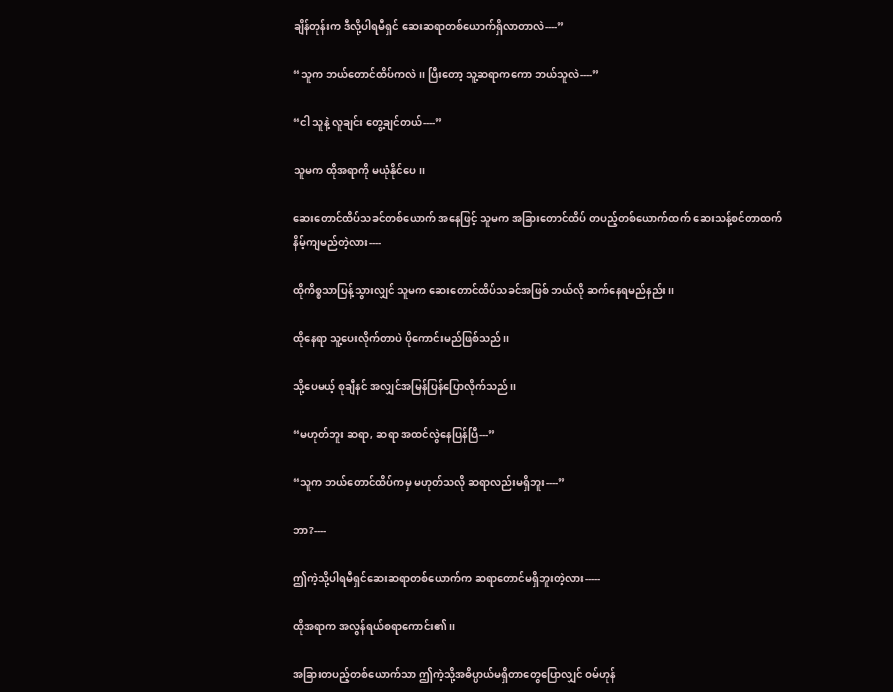ချိန်တုန်းက ဒီလို့ပါရမီရှင် ဆေးဆရာတစ်ယောက်ရှိလာတာလဲ----”

“သူက ဘယ်တောင်ထိပ်ကလဲ၊၊ ပြီးတော့ သူ့ဆရာကကော ဘယ်သူလဲ----”

“ငါ သူနဲ့ လူချင်း တွေ့ချင်တယ်----”

သူမက ထိုအရာကို မယုံနိုင်ပေ၊၊

ဆေးတောင်ထိပ်သခင်တစ်ယောက် အနေဖြင့် သူမက အခြားတောင်ထိပ် တပည့်တစ်ယောက်ထက် ဆေးသန့်စင်တာထက် နိမ့်ကျမည်တဲ့လား----

ထိုကိစ္စသာပြန့်သွားလျှင် သူမက ဆေးတောင်ထိပ်သခင်အဖြစ် ဘယ်လို ဆက်နေရမည်နည်း၊၊

ထိုနေရာ သူ့ပေးလိုက်တာပဲ ပိုကောင်းမည်ဖြစ်သည်၊၊

သို့ပေမယ့် စုချီနင် အလျှင်အမြန်ပြန်ပြောလိုက်သည်၊၊

“မဟုတ်ဘူး ဆရာ, ဆရာ အထင်လွဲနေပြန်ပြီ---”

“သူက ဘယ်တောင်ထိပ်ကမှ မဟုတ်သလို ဆရာလည်းမရှိဘူး----”

ဘာ?----

ဤကဲ့သို့ပါရမီရှင်ဆေးဆရာတစ်ယောက်က ဆရာတောင်မရှိဘူးတဲ့လား-----

ထိုအရာက အလွန်ရယ်စရာကောင်း၏၊၊

အခြားတပည့်တစ်ယောက်သာ ဤကဲ့သို့အဓိပ္ပာယ်မရှိတာတွေပြောလျှင် ဝမ်ဟုန်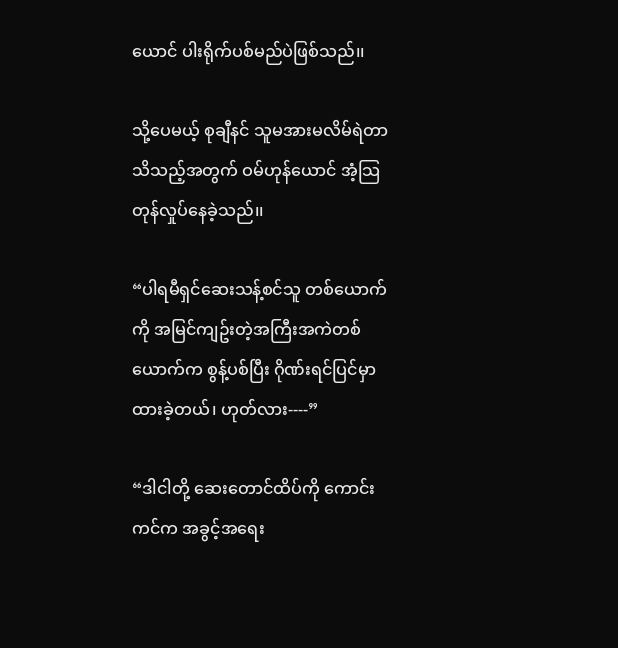ယောင် ပါးရိုက်ပစ်မည်ပဲဖြစ်သည်၊၊

သို့ပေမယ့် စုချီနင် သူမအားမလိမ်ရဲတာသိသည့်အတွက် ဝမ်ဟုန်ယောင် အံ့သြတုန်လှုပ်နေခဲ့သည်၊၊

“ပါရမီရှင်ဆေးသန့်စင်သူ တစ်ယောက်ကို အမြင်ကျဥ်းတဲ့အကြီးအကဲတစ်ယောက်က စွန့်ပစ်ပြီး ဂိုဏ်းရင်ပြင်မှာ ထားခဲ့တယ်၊ ဟုတ်လား----”

“ဒါငါတို့ ဆေးတောင်ထိပ်ကို ကောင်းကင်က အခွင့်အရေး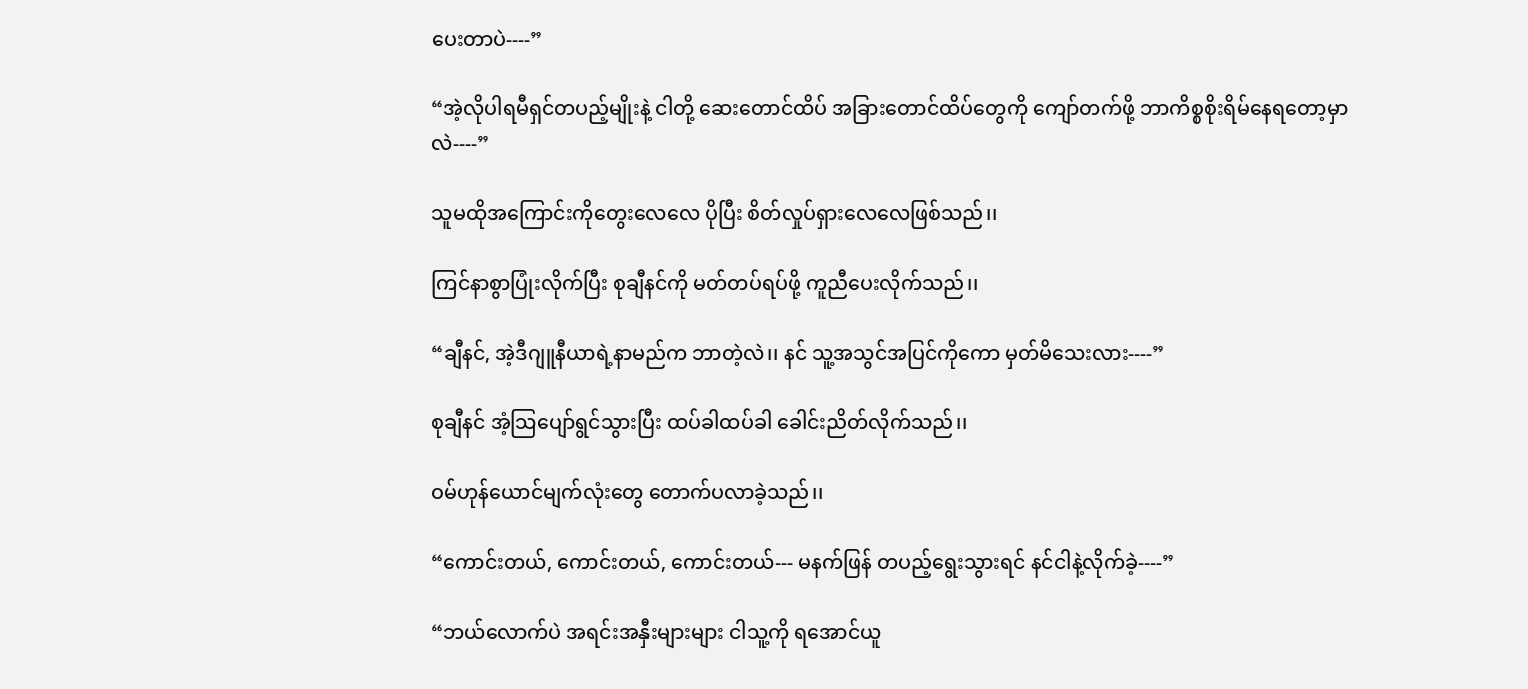ပေးတာပဲ----”

“အဲ့လိုပါရမီရှင်တပည့်မျိုးနဲ့ ငါတို့ ဆေးတောင်ထိပ် အခြားတောင်ထိပ်တွေကို ကျော်တက်ဖို့ ဘာကိစ္စစိုးရိမ်နေရတော့မှာလဲ----”

သူမထိုအကြောင်းကိုတွေးလေလေ ပိုပြီး စိတ်လှုပ်ရှားလေလေဖြစ်သည်၊၊

ကြင်နာစွာပြုံးလိုက်ပြီး စုချီနင်ကို မတ်တပ်ရပ်ဖို့ ကူညီပေးလိုက်သည်၊၊

“ချီနင်, အဲ့ဒီဂျူနီယာရဲ့နာမည်က ဘာတဲ့လဲ၊၊ နင် သူ့အသွင်အပြင်ကိုကော မှတ်မိသေးလား----”

စုချီနင် အံ့သြပျော်ရွင်သွားပြီး ထပ်ခါထပ်ခါ ခေါင်းညိတ်လိုက်သည်၊၊

ဝမ်ဟုန်ယောင်မျက်လုံးတွေ တောက်ပလာခဲ့သည်၊၊

“ကောင်းတယ်, ကောင်းတယ်, ကောင်းတယ်--- မနက်ဖြန် တပည့်ရွေးသွားရင် နင်ငါနဲ့လိုက်ခဲ့----”

“ဘယ်လောက်ပဲ အရင်းအနှီးများများ ငါသူ့ကို ရအောင်ယူ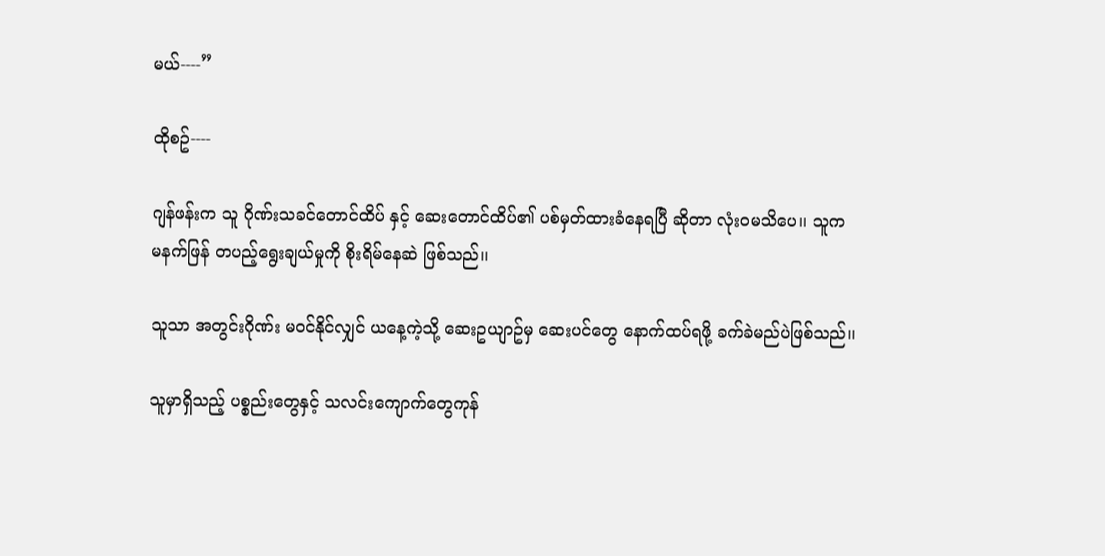မယ်----”

ထိုစဥ်----

ဂျန်ဖန်းက သူ ဂိုဏ်းသခင်တောင်ထိပ် နှင့် ဆေးတောင်ထိပ်၏ ပစ်မှတ်ထားခံနေရပြီ ဆိုတာ လုံးဝမသိပေ၊၊ သူက မနက်ဖြန် တပည့်ရွေးချယ်မှုကို စိုးရိမ်နေဆဲ ဖြစ်သည်၊၊

သူသာ အတွင်းဂိုဏ်း မဝင်နိုင်လျှင် ယနေ့ကဲ့သို့ ဆေးဥယျာဥ်မှ ဆေးပင်တွေ နောက်ထပ်ရဖို့ ခက်ခဲမည်ပဲဖြစ်သည်၊၊

သူမှာရှိသည့် ပစ္စည်းတွေနှင့် သလင်းကျောက်တွေကုန်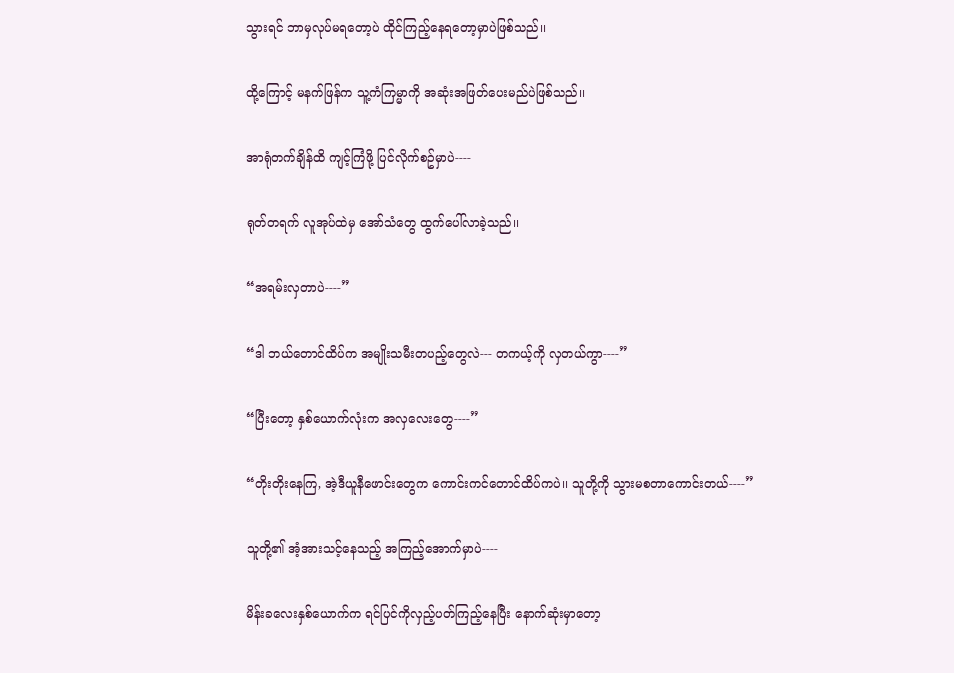သွားရင် ဘာမှလုပ်မရတော့ပဲ ထိုင်ကြည့်နေရတော့မှာပဲဖြစ်သည်၊၊

ထို့ကြောင့် မနက်ဖြန်က သူ့ကံကြမ္မာကို အဆုံးအဖြတ်ပေးမည်ပဲဖြစ်သည်၊၊

အာရုံတက်ချိန်ထိ ကျင့်ကြံဖို့ ပြင်လိုက်စဥ်မှာပဲ----

ရုတ်တရက် လူအုပ်ထဲမှ အော်သံတွေ ထွက်ပေါ်လာခဲ့သည်၊၊

“အရမ်းလှတာပဲ----”

“ဒါ ဘယ်တောင်ထိပ်က အမျိုးသမီးတပည့်တွေလဲ--- တကယ့်ကို လှတယ်ကွာ----”

“ပြီးတော့ နှစ်ယောက်လုံးက အလှလေးတွေ----”

“တိုးတိုးနေကြ, အဲ့ဒီယူနီဖောင်းတွေက ကောင်းကင်တောင်ထိပ်ကပဲ၊၊ သူတို့ကို သွားမစတာကောင်းတယ်----”

သူတို့၏ အံ့အားသင့်နေသည့် အကြည့်အောက်မှာပဲ----

မိန်းခလေးနှစ်ယောက်က ရင်ပြင်ကိုလှည့်ပတ်ကြည့်နေပြီး နောက်ဆုံးမှာတော့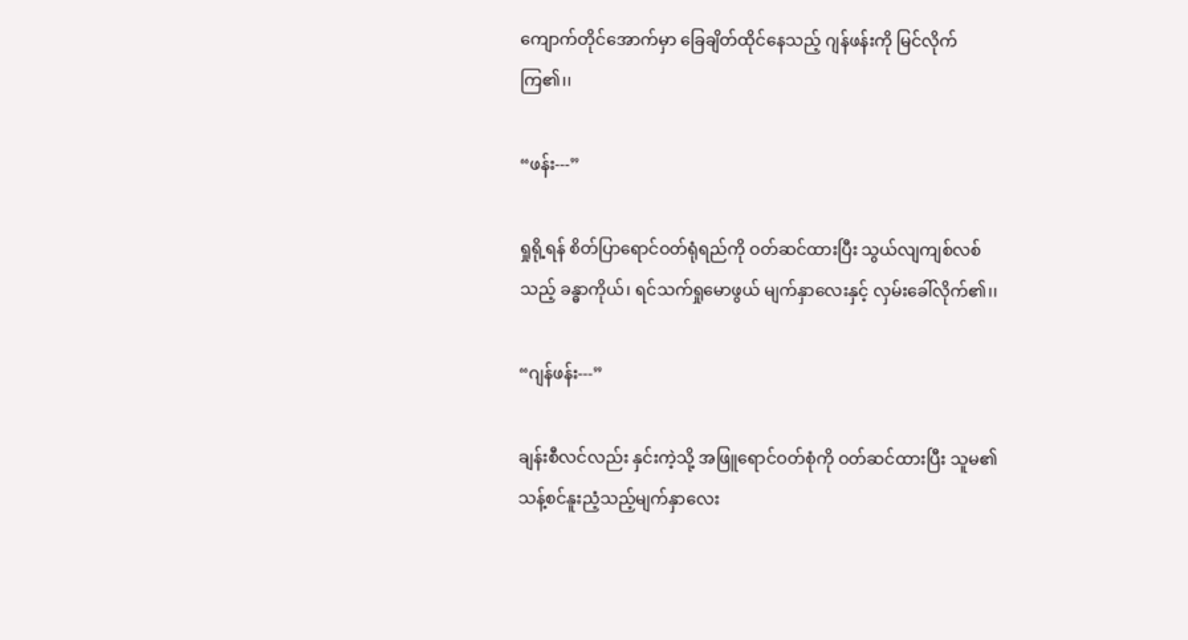ကျောက်တိုင်အောက်မှာ ခြေချိတ်ထိုင်နေသည့် ဂျန်ဖန်းကို မြင်လိုက်ကြ၏၊၊

“ဖန်း---”

ရှုရို့ရန် စိတ်ပြာရောင်ဝတ်ရုံရည်ကို ဝတ်ဆင်ထားပြီး သွယ်လျကျစ်လစ်သည့် ခန္ဓာကိုယ်၊ ရင်သက်ရှုမောဖွယ် မျက်နှာလေးနှင့် လှမ်းခေါ်လိုက်၏၊၊

“ဂျန်ဖန်း---”

ချန်းစီလင်လည်း နှင်းကဲ့သို့ အဖြူရောင်ဝတ်စုံကို ဝတ်ဆင်ထားပြီး သူမ၏ သန့်စင်နူးညံ့သည့်မျက်နှာလေး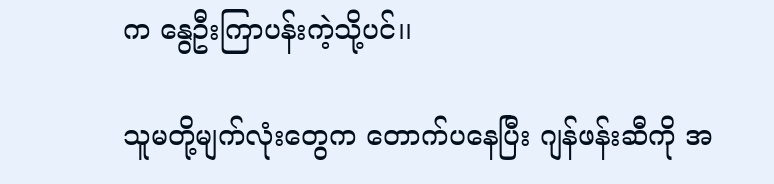က နွေဦးကြာပန်းကဲ့သို့ပင်၊၊

သူမတို့မျက်လုံးတွေက တောက်ပနေပြီး ဂျန်ဖန်းဆီကို အ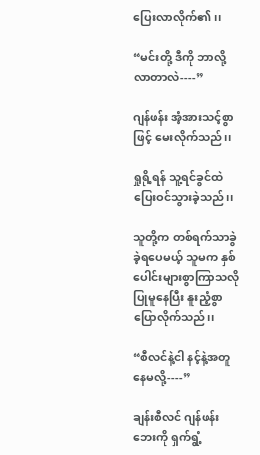ပြေးလာလိုက်၏၊၊

“မင်းတို့ ဒီကို ဘာလို့လာတာလဲ----”

ဂျန်ဖန်း အံ့အားသင့်စွာဖြင့် မေးလိုက်သည်၊၊

ရှုရို့ရန် သူ့ရင်ခွင်ထဲ ပြေးဝင်သွားခဲ့သည်၊၊

သူတို့က တစ်ရက်သာခွဲခဲ့ရပေမယ့် သူမက နှစ်ပေါင်းများစွာကြာသလို ပြုမူနေပြီး နူးညံ့စွာပြောလိုက်သည်၊၊

“စီလင်နဲ့ငါ နင့်နဲ့အတူနေမလို့----”

ချန်းစီလင် ဂျန်ဖန်းဘေးကို ရှက်ရွံ့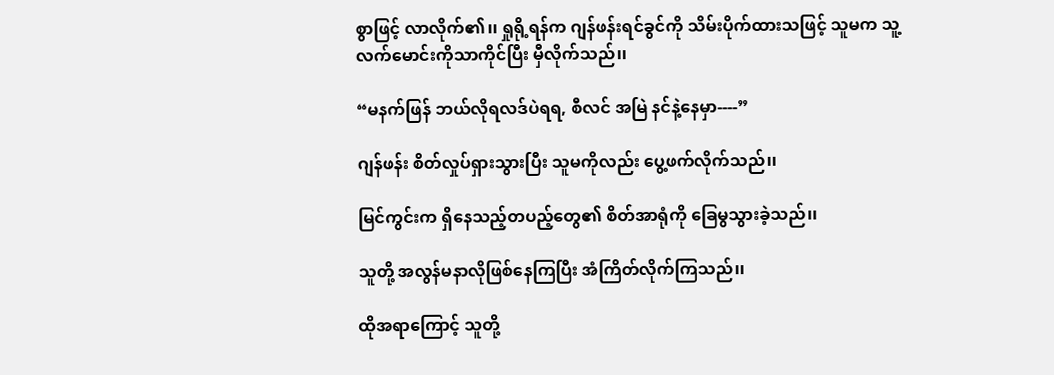စွာဖြင့် လာလိုက်၏၊၊ ရှုရို့ရန်က ဂျန်ဖန်းရင်ခွင်ကို သိမ်းပိုက်ထားသဖြင့် သူမက သူ့လက်မောင်းကိုသာကိုင်ပြီး မှီလိုက်သည်၊၊

“မနက်ဖြန် ဘယ်လိုရလဒ်ပဲရရ, စီလင် အမြဲ နင်နဲ့နေမှာ----”

ဂျန်ဖန်း စိတ်လှုပ်ရှားသွားပြီး သူမကိုလည်း ပွေ့ဖက်လိုက်သည်၊၊

မြင်ကွင်းက ရှိနေသည့်တပည့်တွေ၏ စိတ်အာရုံကို ခြေမွသွားခဲ့သည်၊၊

သူတို့ အလွန်မနာလိုဖြစ်နေကြပြီး အံကြိတ်လိုက်ကြသည်၊၊

ထိုအရာကြောင့် သူတို့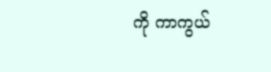ကို ကာကွယ်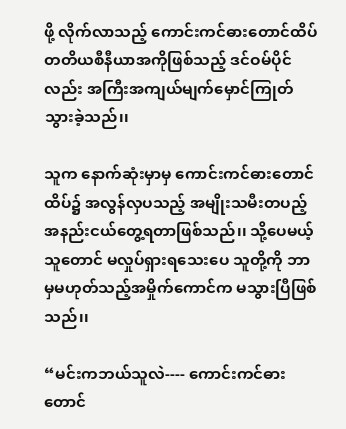ဖို့ လိုက်လာသည့် ကောင်းကင်ဓားတောင်ထိပ် တတိယစီနီယာအကိုဖြစ်သည့် ဒင်ဝမ်ပိုင် လည်း အကြီးအကျယ်မျက်မှောင်ကြုတ်သွားခဲ့သည်၊၊

သူက နောက်ဆုံးမှာမှ ကောင်းကင်ဓားတောင်ထိပ်၌ အလွန်လှပသည့် အမျိုးသမီးတပည့် အနည်းငယ်တွေ့ရတာဖြစ်သည်၊၊ သို့ပေမယ့် သူတောင် မလှုပ်ရှားရသေးပေ သူတို့ကို ဘာမှမဟုတ်သည့်အမှိုက်ကောင်က မသွားပြီဖြစ်သည်၊၊

“မင်းကဘယ်သူလဲ---- ကောင်းကင်ဓားတောင်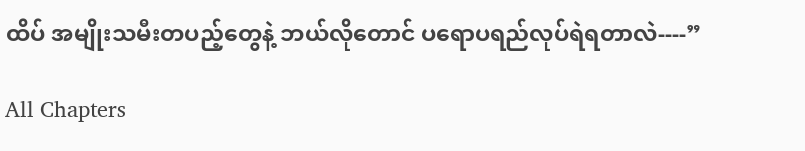ထိပ် အမျိုးသမီးတပည့်တွေနဲ့ ဘယ်လိုတောင် ပရောပရည်လုပ်ရဲရတာလဲ----”

All Chapters